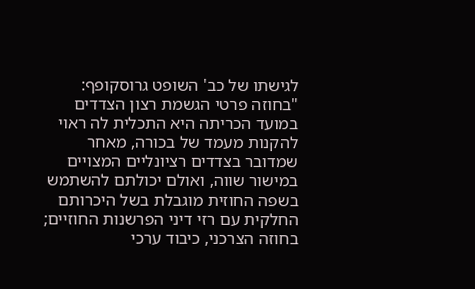לגישתו של כב' השופט גרוסקופף: "בחוזה פרטי הגשמת רצון הצדדים במועד הכריתה היא התכלית לה ראוי להקנות מעמד של בכורה, מאחר שמדובר בצדדים רציונליים המצויים במישור שווה, ואולם יכולתם להשתמש בשפה החוזית מוגבלת בשל היכרותם החלקית עם רזי דיני הפרשנות החוזיים; בחוזה הצרכני, כיבוד ערכי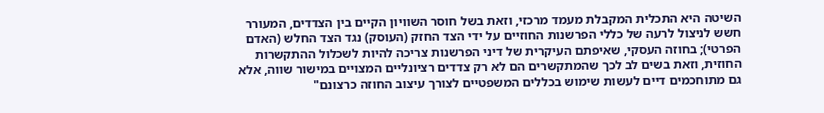השיטה היא התכלית המקבלת מעמד מרכזי, וזאת בשל חוסר השוויון הקיים בין הצדדים, המעורר חשש לניצול לרעה של כללי הפרשנות החוזיים על ידי הצד החזק (העוסק) נגד הצד החלש (האדם הפרטי); בחוזה העסקי, שאיפתם העיקרית של דיני הפרשנות צריכה להיות לשכלול ההתקשרות החוזית, וזאת בשים לב לכך שהמתקשרים הם לא רק צדדים רציונליים המצויים במישור שווה, אלא גם מתוחכמים דיים לעשות שימוש בכללים המשפטיים לצורך עיצוב החוזה כרצונם"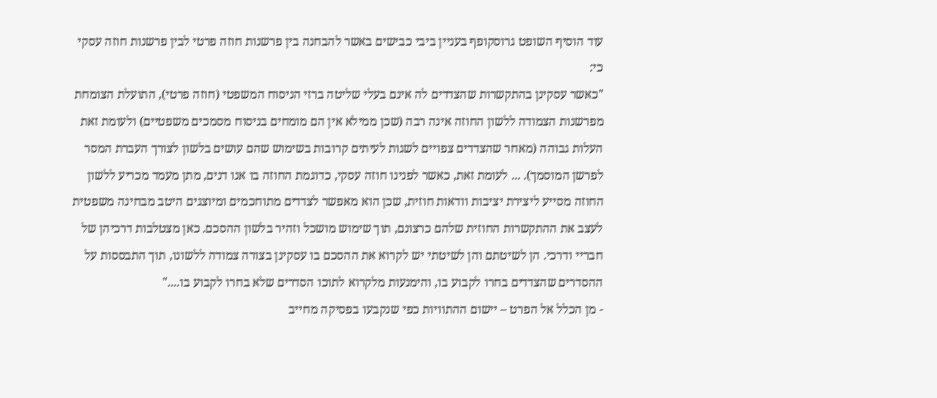עוד הוסיף השופט גרוסקופף בעניין ביבי כבישים באשר להבחנה בין פרשנות חוזה פרטי לבין פרשנות חוזה עסקי כי:
"כאשר עסקינן בהתקשרות שהצדדים לה אינם בעלי שליטה ברזי הניסוח המשפטי (חוזה פרטי), התועלת הצומחת מפרשנות הצמודה ללשון החוזה אינה רבה (שכן ממילא אין הם מומחים בניסוח מסמכים משפטיים) ולעומת זאת העלות גבוהה (מאחר שהצדדים צפויים לשגות לעיתים קרובות בשימוש שהם עושים בלשון לצורך העברת המסר לפרשן המוסמך). ... לעומת זאת, כאשר לפנינו חוזה עסקי, כדוגמת החוזה בו אנו דנים, מתן מעמד מכריע ללשון החוזה מסייע ליצירת יציבות וודאות חוזית, שכן הוא מאפשר לצדדים מתוחכמים ומיוצגים היטב מבחינה משפטית לעצב את ההתקשרות החוזית שלהם כרצונם, תוך שימוש מושכל וזהיר בלשון ההסכם. כאן מצטלבות דרכיהן של חבריי ודרכי. הן לשיטתם והן לשיטתי יש לקרוא את ההסכם בו עסקינן בצורה צמודה ללשונו, תוך התבססות על ההסדרים שהצדדים בחרו לקבוע בו, והימנעות מלקרוא לתוכו הסדרים שלא בחרו לקבוע בו...."
- מן הכלל אל הפרט – יישום ההתוויות כפי שנקבעו בפסיקה מחייב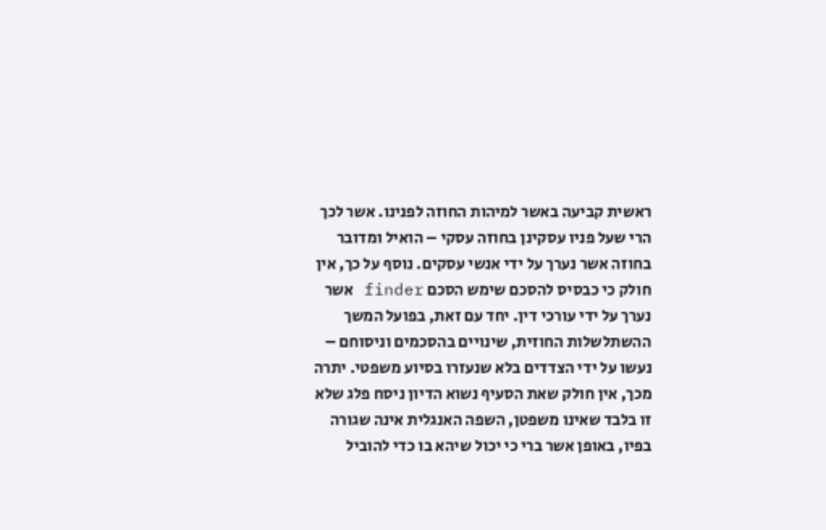ראשית קביעה באשר למיהות החוזה לפנינו. אשר לכך הרי שעל פניו עסקינן בחוזה עסקי – הואיל ומדובר בחוזה אשר נערך על ידי אנשי עסקים. נוסף על כך, אין חולק כי כבסיס להסכם שימש הסכם finder אשר נערך על ידי עורכי דין. יחד עם זאת, בפועל המשך ההשתלשלות החוזית, שינויים בהסכמים וניסוחם – נעשו על ידי הצדדים בלא שנעזרו בסיוע משפטי. יתרה מכך, אין חולק שאת הסעיף נשוא הדיון ניסח פלג שלא זו בלבד שאינו משפטן, השפה האנגלית אינה שגורה בפיו, באופן אשר ברי כי יכול שיהא בו כדי להוביל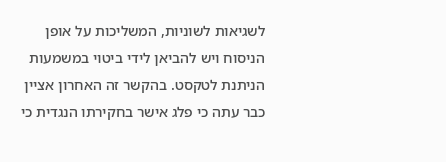לשגיאות לשוניות, המשליכות על אופן הניסוח ויש להביאן לידי ביטוי במשמעות הניתנת לטקסט. בהקשר זה האחרון אציין כבר עתה כי פלג אישר בחקירתו הנגדית כי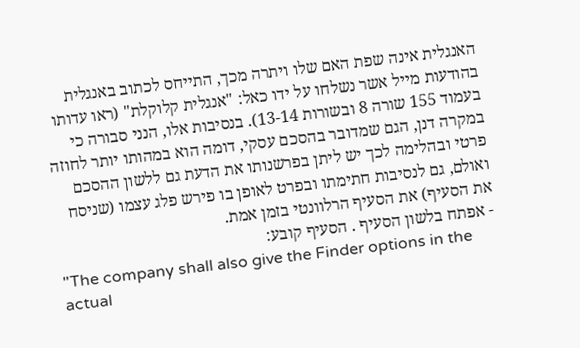האנגלית אינה שפת האם שלו ויתרה מכך, התייחס לכתוב באנגלית בהודעות מייל אשר נשלחו על ידו כאל: "אנגלית קלוקלת" (ראו עדותו בעמוד 155 שורה 8 ובשורות 13-14). בנסיבות אלו, הנני סבורה כי במקרה דנן, הגם שמדובר בהסכם עסקי, דומה הוא במהותו יותר לחוזה פרטי ובהלימה לכך יש ליתן בפרשנותו את הדעת גם ללשון ההסכם ואולם, גם לנסיבות חתימתו ובפרט לאופן בו פירש פלג עצמו (שניסח את הסעיף) את הסעיף הרלוונטי בזמן אמת.
- אפתח בלשון הסעיף . הסעיף קובע:
"The company shall also give the Finder options in the actual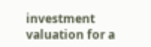investment valuation for a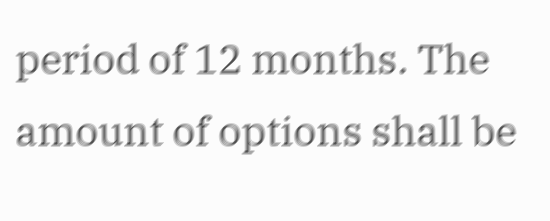period of 12 months. The amount of options shall be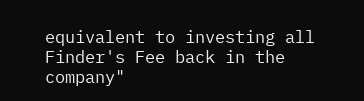equivalent to investing all Finder's Fee back in the company"